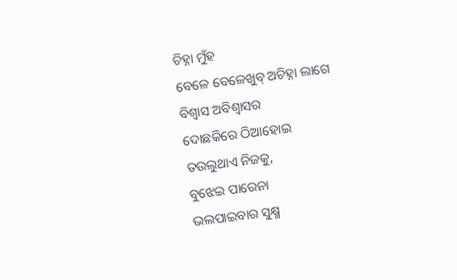ଚିହ୍ନା ମୁଁହ
ବେଳେ ବେଳେଖୁବ୍ ଅଚିହ୍ନା ଲାଗେ
ବିଶ୍ବାସ ଅବିଶ୍ଵାସର
ଦୋଛକିରେ ଠିଆହୋଇ
ତଉଲୁଥାଏ ନିଜକୁ,
ବୁଝେଇ ପାରେନା
ଭଲପାଇବାର ସୁକ୍ଷ୍ମ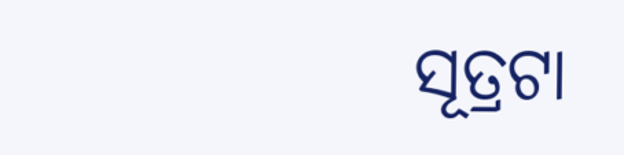ସୂତ୍ରଟା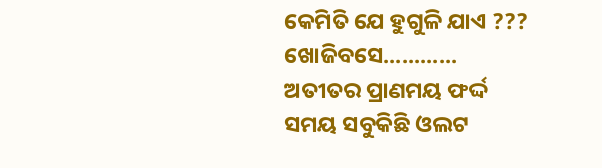କେମିତି ଯେ ହୁଗୁଳି ଯାଏ ???
ଖୋଜିବସେ............
ଅତୀତର ପ୍ରାଣମୟ ଫର୍ଦ୍ଦ
ସମୟ ସବୁକିଛି ଓଲଟ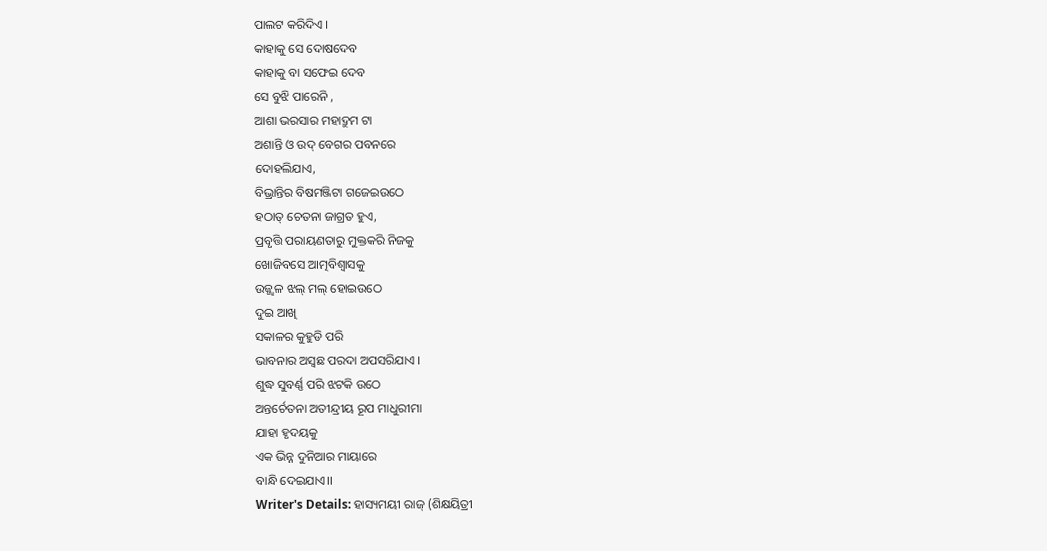ପାଲଟ କରିଦିଏ ।
କାହାକୁ ସେ ଦୋଷଦେବ
କାହାକୁ ବା ସଫେଇ ଦେବ
ସେ ବୁଝି ପାରେନି ,
ଆଶା ଭରସାର ମହାଦ୍ରୁମ ଟା
ଅଶାନ୍ତି ଓ ଉଦ୍ ବେଗର ପବନରେ
ଦୋହଲିଯାଏ,
ବିଭ୍ରାନ୍ତିର ବିଷମଞ୍ଜିଟା ଗଜେଇଉଠେ
ହଠାତ୍ ଚେତନା ଜାଗ୍ରତ ହୁଏ,
ପ୍ରବୃତ୍ତି ପରାୟଣତାରୁ ମୁକ୍ତକରି ନିଜକୁ
ଖୋଜିବସେ ଆତ୍ମବିଶ୍ୱାସକୁ
ଉଜ୍ଜ୍ବଳ ଝଲ୍ ମଲ୍ ହୋଇଉଠେ
ଦୁଇ ଆଖି
ସକାଳର କୁହୁଡି ପରି
ଭାବନାର ଅସ୍ବଛ ପରଦା ଅପସରିଯାଏ ।
ଶୁଦ୍ଧ ସୁବର୍ଣ୍ଣ ପରି ଝଟକି ଉଠେ
ଅନ୍ତର୍ଚେତନା ଅତୀନ୍ଦ୍ରୀୟ ରୂପ ମାଧୁରୀମା
ଯାହା ହୃଦୟକୁ
ଏକ ଭିନ୍ନ ଦୁନିଆର ମାୟାରେ
ବାନ୍ଧି ଦେଇଯାଏ।।
Writer's Details: ହାସ୍ୟମୟୀ ରାଜ୍ (ଶିକ୍ଷୟିତ୍ରୀ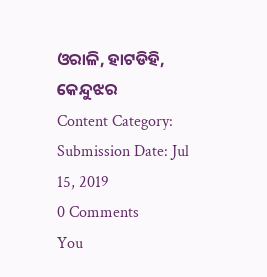ଓରାଳି, ହାଟଡିହି, କେନ୍ଦୁଝର
Content Category:
Submission Date: Jul 15, 2019
0 Comments
You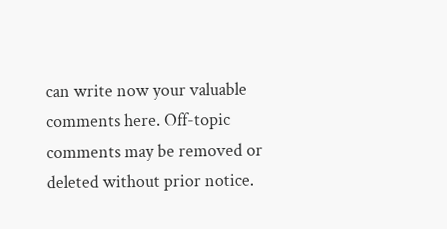can write now your valuable comments here. Off-topic comments may be removed or deleted without prior notice.